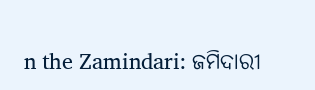n the Zamindari: ଜମିଦାରୀ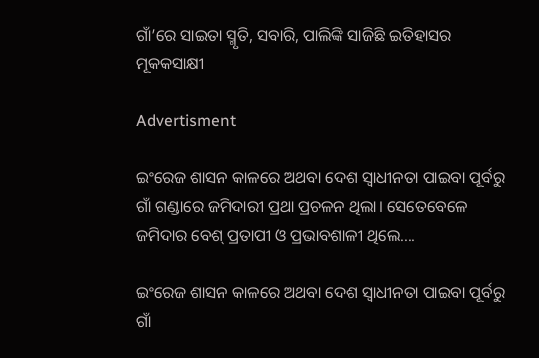ଗାଁ’ରେ ସାଇତା ସ୍ମୃତି, ସବାରି, ପାଲିଙ୍କି ସାଜିଛି ଇତିହାସର ମୂକକସାକ୍ଷୀ

Advertisment

ଇଂରେଜ ଶାସନ କାଳରେ ଅଥବା ଦେଶ ସ୍ୱାଧୀନତା ପାଇବା ପୂର୍ବରୁ ଗାଁ ଗଣ୍ଡାରେ ଜମିଦାରୀ ପ୍ରଥା ପ୍ରଚଳନ ଥିଲା। ସେତେବେଳେ ଜମିଦାର ବେଶ୍‌ ପ୍ରତାପୀ ଓ ପ୍ରଭାବଶାଳୀ ଥିଲେ....

ଇଂରେଜ ଶାସନ କାଳରେ ଅଥବା ଦେଶ ସ୍ୱାଧୀନତା ପାଇବା ପୂର୍ବରୁ ଗାଁ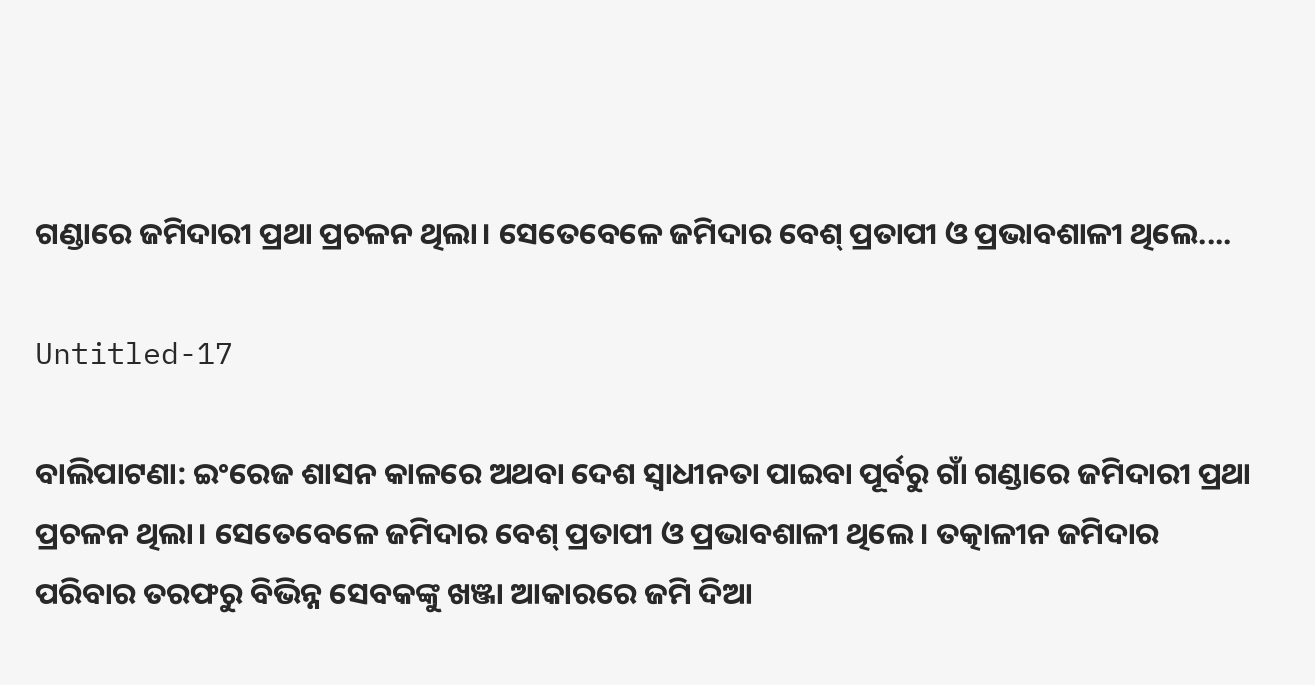ଗଣ୍ଡାରେ ଜମିଦାରୀ ପ୍ରଥା ପ୍ରଚଳନ ଥିଲା। ସେତେବେଳେ ଜମିଦାର ବେଶ୍‌ ପ୍ରତାପୀ ଓ ପ୍ରଭାବଶାଳୀ ଥିଲେ....

Untitled-17

ବାଲିପାଟଣା: ଇଂରେଜ ଶାସନ କାଳରେ ଅଥବା ଦେଶ ସ୍ୱାଧୀନତା ପାଇବା ପୂର୍ବରୁ ଗାଁ ଗଣ୍ଡାରେ ଜମିଦାରୀ ପ୍ରଥା ପ୍ରଚଳନ ଥିଲା। ସେତେବେଳେ ଜମିଦାର ବେଶ୍‌ ପ୍ରତାପୀ ଓ ପ୍ରଭାବଶାଳୀ ଥିଲେ। ତତ୍କାଳୀନ ଜମିଦାର ପରିବାର ତରଫରୁ ବିଭିନ୍ନ ସେବକଙ୍କୁ ଖଞ୍ଜା ଆକାରରେ ଜମି ଦିଆ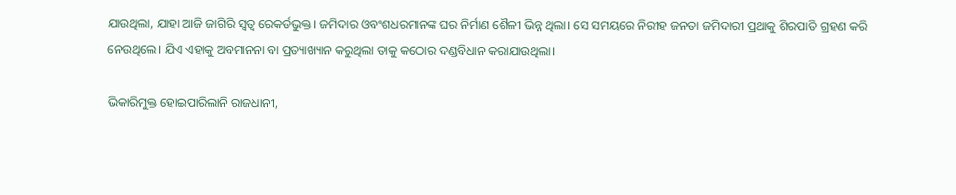ଯାଉଥିଲା, ଯାହା ଆଜି ଜାଗିରି ସ୍ବତ୍ବ ରେକର୍ଡଭୁକ୍ତ। ଜମିଦାର ଓବଂଶଧରମାନଙ୍କ ଘର ନିର୍ମାଣ ଶୈଳୀ ଭିନ୍ନ ଥିଲା। ସେ ସମୟରେ ନିରୀହ ଜନତା ଜମିଦାରୀ ପ୍ରଥାକୁ ଶିରପାତି ଗ୍ରହଣ କରି ନେଉଥିଲେ। ଯିଏ ଏହାକୁ ଅବମାନନା ବା ପ୍ରତ୍ୟାଖ୍ୟାନ କରୁଥିଲା ତାକୁ କଠୋର ଦଣ୍ଡବିଧାନ କରାଯାଉଥିଲା।

ଭିକାରିମୁକ୍ତ ହୋଇପାରିଲାନି ରାଜଧାନୀ,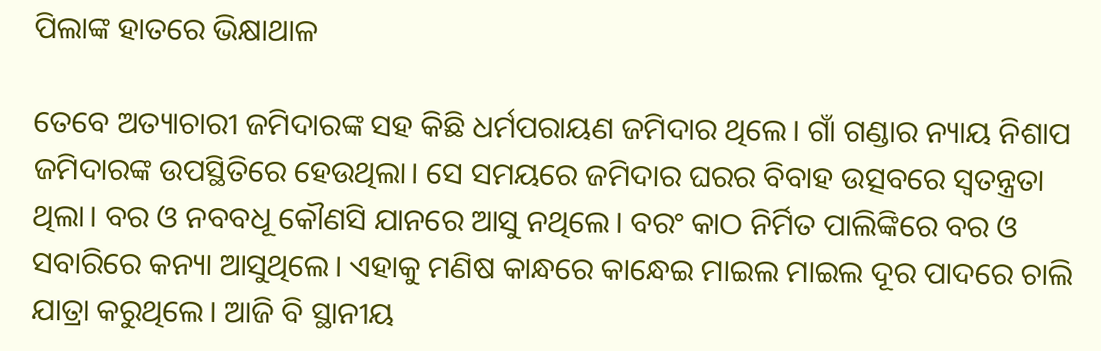ପିଲାଙ୍କ ହାତରେ ଭିକ୍ଷାଥାଳ

ତେବେ ଅତ୍ୟାଚାରୀ ଜମିଦାରଙ୍କ ସହ କିଛି ଧର୍ମପରାୟଣ ଜମିଦାର ଥିଲେ। ଗାଁ ଗଣ୍ଡାର ନ୍ୟାୟ ନିଶାପ ଜମିଦାରଙ୍କ ଉପସ୍ଥିତିରେ ହେଉଥିଲା। ସେ ସମୟରେ ଜମିଦାର ଘରର ବିବାହ ଉତ୍ସବରେ ସ୍ୱତନ୍ତ୍ରତା ଥିଲା। ବର ଓ ନବବଧୂ କୌଣସି ଯାନରେ ଆସୁ ନଥିଲେ। ବରଂ କାଠ ନିର୍ମିତ ପାଲିଙ୍କିରେ ବର ଓ ସବାରିରେ କନ୍ୟା ଆସୁଥିଲେ। ଏହାକୁ ମଣିଷ କାନ୍ଧରେ କାନ୍ଧେଇ ମାଇଲ ମାଇଲ ଦୂର ପାଦରେ ଚାଲି ଯାତ୍ରା କରୁଥିଲେ। ଆଜି ବି ସ୍ଥାନୀୟ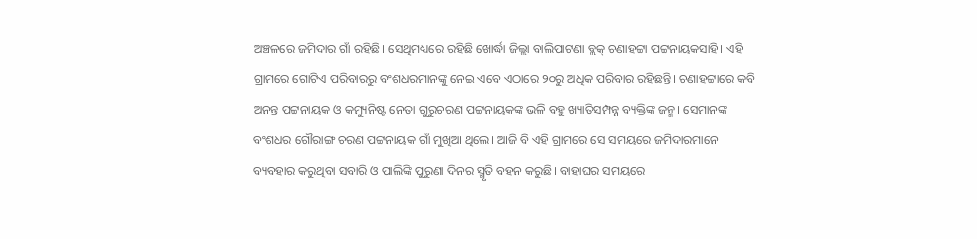ଅଞ୍ଚଳରେ ଜମିଦାର ଗାଁ ରହିଛି। ସେଥିମଧ୍ୟରେ ରହିଛି ଖୋର୍ଦ୍ଧା ଜିଲ୍ଲା ବାଲିପାଟଣା ବ୍ଲକ୍‌ ଚଣାହଟ୍ଟା ପଟ୍ଟନାୟକସାହି। ଏହି ଗ୍ରାମରେ ଗୋଟିଏ ପରିବାରରୁ ବଂଶଧରମାନଙ୍କୁ ନେଇ ଏବେ ଏଠାରେ ୨୦ରୁ ଅଧିକ ପରିବାର ରହିଛନ୍ତି। ଚଣାହଟ୍ଟାରେ କବି ଅନନ୍ତ ପଟ୍ଟନାୟକ ଓ କମ୍ୟୁନିଷ୍ଟ ନେତା ଗୁରୁଚରଣ ପଟ୍ଟନାୟକଙ୍କ ଭଳି ବହୁ ଖ୍ୟାତିସମ୍ପନ୍ନ ବ୍ୟକ୍ତିଙ୍କ ଜନ୍ମ। ସେମାନଙ୍କ ବଂଶଧର ଗୌରାଙ୍ଗ ଚରଣ ପଟ୍ଟନାୟକ ଗାଁ ମୁଖିଆ ଥିଲେ। ଆଜି ବି ଏହି ଗ୍ରାମରେ ସେ ସମୟରେ ଜମିଦାରମାନେ ବ୍ୟବହାର କରୁଥିବା ସବାରି ଓ ପାଲିଙ୍କି ପୁରୁଣା ଦିନର ସ୍ମୃତି ବହନ କରୁଛି। ବାହାଘର ସମୟରେ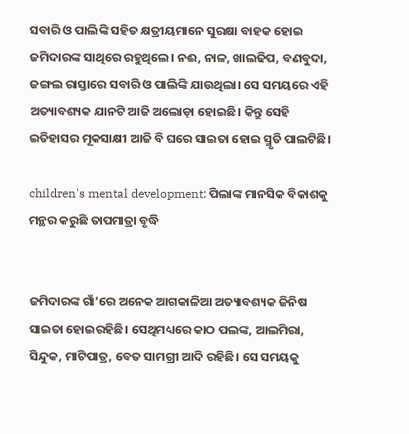ସବାରି ଓ ପାଲିଙ୍କି ସହିତ କ୍ଷତ୍ରୀୟମାନେ ସୁରକ୍ଷା ବାହକ ହୋଇ ଜମିଦାରଙ୍କ ସାଥିରେ ରହୁଥିଲେ। ନଈ, ନାଳ, ଖାଲଢିପ, ବଣବୁଦା,  ଜଙ୍ଗଲ ରାସ୍ତାରେ ସବାରି ଓ ପାଲିଙ୍କି ଯାଉଥିଲା। ସେ ସମୟରେ ଏହି ଅତ୍ୟାବଶ୍ୟକ ଯାନଟି ଆଜି ଅଲୋଡ଼ା ହୋଇଛି। କିନ୍ତୁ ସେହି ଇତିହାସର ମୂକସାକ୍ଷୀ ଆଜି ବି ଘରେ ସାଇତା ହୋଇ ସ୍ମୃତି ପାଲଟିଛି।

children's mental development: ପିଲାଙ୍କ ମାନସିକ ବିକାଶକୁ ମନ୍ଥର କରୁଛି ତାପମାତ୍ରା ବୃଦ୍ଧି


ଜମିଦାରଙ୍କ ଗାଁ’ରେ ଅନେକ ଆଗକାଳିଆ ଅତ୍ୟାବଶ୍ୟକ ଜିନିଷ ସାଇତା ହୋଇରହିଛି। ସେଥିମଧ୍ୟରେ କାଠ ପଲଙ୍କ, ଆଲମିରା, ସିନ୍ଦୁକ, ମାଟିପାତ୍ର, ବେତ ସାମଗ୍ରୀ ଆଦି ରହିଛି। ସେ ସମୟକୁ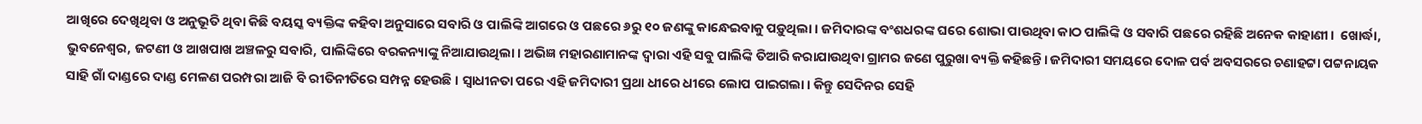ଆଖିରେ ଦେଖିଥିବା ଓ ଅନୁଭୂତି ଥିବା କିଛି ବୟସ୍କ ବ୍ୟକ୍ତିଙ୍କ କହିବା ଅନୁସାରେ ସବାରି ଓ ପାଲିଙ୍କି ଆଗରେ ଓ ପଛରେ ୬ରୁ ୧୦ ଜଣଙ୍କୁ କାନ୍ଧେଇବାକୁ ପଡ଼ୁଥିଲା। ଜମିଦାରଙ୍କ ବଂଶଧରଙ୍କ ଘରେ ଶୋଭା ପାଉଥିବା କାଠ ପାଲିଙ୍କି ଓ ସବାରି ପଛରେ ରହିଛି ଅନେକ କାହାଣୀ।  ଖୋର୍ଦ୍ଧା, ଭୁବନେଶ୍ୱର, ଜଟଣୀ ଓ ଆଖପାଖ ଅଞ୍ଚଳରୁ ସବାରି, ପାଲିଙ୍କିରେ ବରକନ୍ୟାଙ୍କୁ ନିଆଯାଉଥିଲା। ଅଭିଜ୍ଞ ମହାରଣାମାନଙ୍କ ଦ୍ୱାରା ଏହି ସବୁ ପାଲିଙ୍କି ତିଆରି କରାଯାଉଥିବା ଗ୍ରାମର ଜଣେ ପୁରୁଖା ବ୍ୟକ୍ତି କହିଛନ୍ତି। ଜମିଦାରୀ ସମୟରେ ଦୋଳ ପର୍ବ ଅବସରରେ ଚଣାହଟ୍ଟା ପଟ୍ଟନାୟକ ସାହି ଗାଁ ଦାଣ୍ଡରେ ଦାଣ୍ଡ ମେଳଣ ପରମ୍ପରା ଆଜି ବି ରୀତିନୀତିରେ ସମ୍ପନ୍ନ ହେଉଛି। ସ୍ୱାଧୀନତା ପରେ ଏହି ଜମିଦାରୀ ପ୍ରଥା ଧୀରେ ଧୀରେ ଲୋପ ପାଇଗଲା। କିନ୍ତୁ ସେଦିନର ସେହି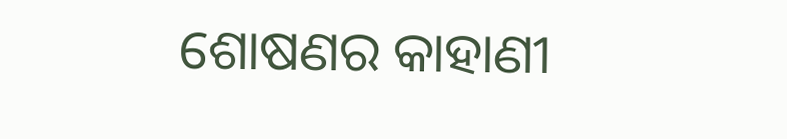ଶୋଷଣର କାହାଣୀ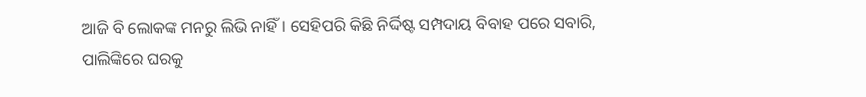ଆଜି ବି ଲୋକଙ୍କ ମନରୁ ଲିଭି ନାହିଁ। ସେହିପରି କିଛି ନିର୍ଦ୍ଦିଷ୍ଟ ସମ୍ପଦାୟ ବିବାହ ପରେ ସବାରି, ପାଲିଙ୍କିରେ ଘରକୁ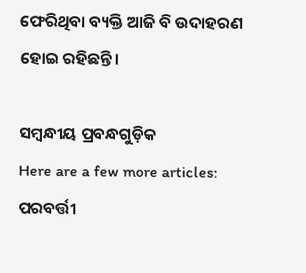ଫେରିଥିବା ବ୍ୟକ୍ତି ଆଜି ବି ଉଦାହରଣ ହୋଇ ରହିଛନ୍ତି।

ସମ୍ବନ୍ଧୀୟ ପ୍ରବନ୍ଧଗୁଡ଼ିକ
Here are a few more articles:
ପରବର୍ତ୍ତୀ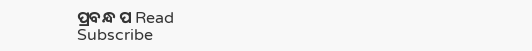ପ୍ରବନ୍ଧ ପ Read
Subscribe